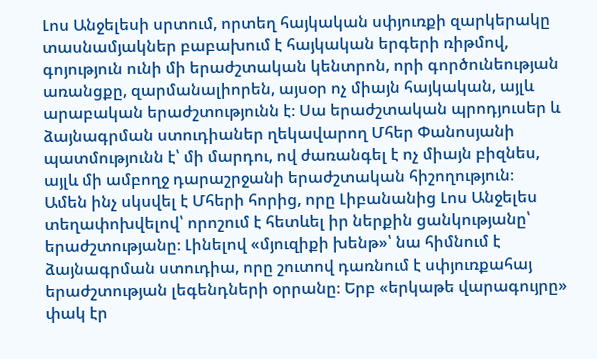Լոս Անջելեսի սրտում, որտեղ հայկական սփյուռքի զարկերակը տասնամյակներ բաբախում է հայկական երգերի ռիթմով, գոյություն ունի մի երաժշտական կենտրոն, որի գործունեության առանցքը, զարմանալիորեն, այսօր ոչ միայն հայկական, այլև արաբական երաժշտությունն է։ Սա երաժշտական պրոդյուսեր և ձայնագրման ստուդիաներ ղեկավարող Մհեր Փանոսյանի պատմությունն է՝ մի մարդու, ով ժառանգել է ոչ միայն բիզնես, այլև մի ամբողջ դարաշրջանի երաժշտական հիշողություն։
Ամեն ինչ սկսվել է Մհերի հորից, որը Լիբանանից Լոս Անջելես տեղափոխվելով՝ որոշում է հետևել իր ներքին ցանկությանը՝ երաժշտությանը։ Լինելով «մյուզիքի խենթ»՝ նա հիմնում է ձայնագրման ստուդիա, որը շուտով դառնում է սփյուռքահայ երաժշտության լեգենդների օրրանը։ Երբ «երկաթե վարագույրը» փակ էր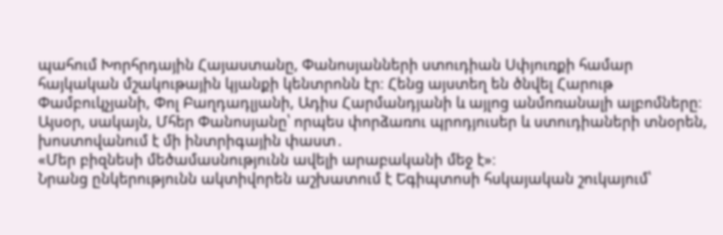պահում Խորհրդային Հայաստանը, Փանոսյանների ստուդիան Սփյուռքի համար հայկական մշակութային կյանքի կենտրոնն էր։ Հենց այստեղ են ծնվել Հարութ Փամբուկչյանի, Փոլ Բաղդադլյանի, Ադիս Հարմանդյանի և այլոց անմոռանալի ալբոմները։
Այսօր, սակայն, Մհեր Փանոսյանը՝ որպես փորձառու պրոդյուսեր և ստուդիաների տնօրեն, խոստովանում է մի ինտրիգային փաստ․
«Մեր բիզնեսի մեծամասնությունն ավելի արաբականի մեջ է»։
Նրանց ընկերությունն ակտիվորեն աշխատում է Եգիպտոսի հսկայական շուկայում՝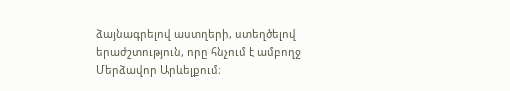ձայնագրելով աստղերի, ստեղծելով երաժշտություն, որը հնչում է ամբողջ Մերձավոր Արևելքում։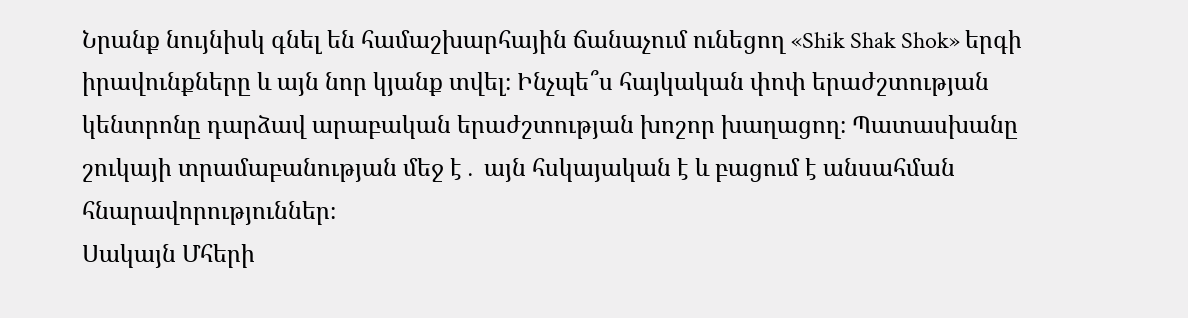Նրանք նույնիսկ գնել են համաշխարհային ճանաչում ունեցող «Shik Shak Shok» երգի իրավունքները և այն նոր կյանք տվել։ Ինչպե՞ս հայկական փոփ երաժշտության կենտրոնը դարձավ արաբական երաժշտության խոշոր խաղացող։ Պատասխանը շուկայի տրամաբանության մեջ է․ այն հսկայական է և բացում է անսահման հնարավորություններ։
Սակայն Մհերի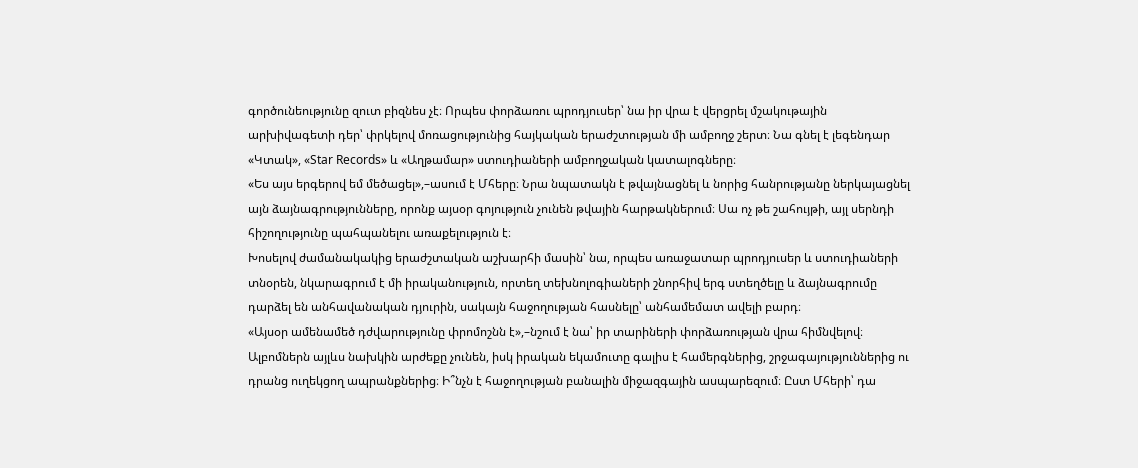գործունեությունը զուտ բիզնես չէ։ Որպես փորձառու պրոդյուսեր՝ նա իր վրա է վերցրել մշակութային արխիվագետի դեր՝ փրկելով մոռացությունից հայկական երաժշտության մի ամբողջ շերտ։ Նա գնել է լեգենդար «Կտակ», «Star Records» և «Աղթամար» ստուդիաների ամբողջական կատալոգները։
«Ես այս երգերով եմ մեծացել»,–ասում է Մհերը։ Նրա նպատակն է թվայնացնել և նորից հանրությանը ներկայացնել այն ձայնագրությունները, որոնք այսօր գոյություն չունեն թվային հարթակներում։ Սա ոչ թե շահույթի, այլ սերնդի հիշողությունը պահպանելու առաքելություն է։
Խոսելով ժամանակակից երաժշտական աշխարհի մասին՝ նա, որպես առաջատար պրոդյուսեր և ստուդիաների տնօրեն, նկարագրում է մի իրականություն, որտեղ տեխնոլոգիաների շնորհիվ երգ ստեղծելը և ձայնագրումը դարձել են անհավանական դյուրին, սակայն հաջողության հասնելը՝ անհամեմատ ավելի բարդ։
«Այսօր ամենամեծ դժվարությունը փրոմոշնն է»,–նշում է նա՝ իր տարիների փորձառության վրա հիմնվելով։ Ալբոմներն այլևս նախկին արժեքը չունեն, իսկ իրական եկամուտը գալիս է համերգներից, շրջագայություններից ու դրանց ուղեկցող ապրանքներից։ Ի՞նչն է հաջողության բանալին միջազգային ասպարեզում։ Ըստ Մհերի՝ դա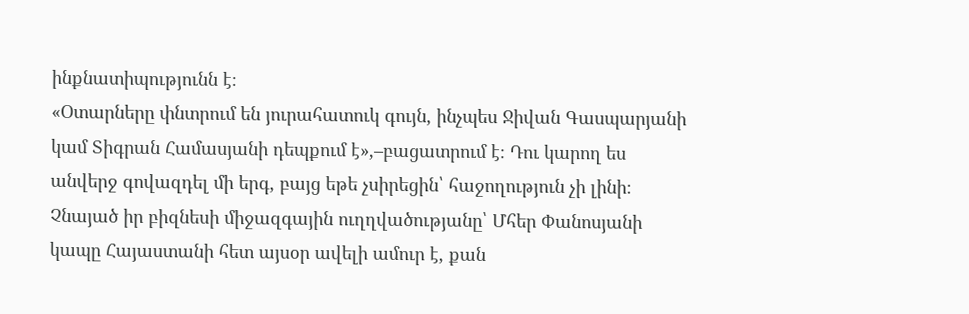ինքնատիպությունն է։
«Օտարները փնտրում են յուրահատուկ գույն, ինչպես Ջիվան Գասպարյանի կամ Տիգրան Համասյանի դեպքում է»,–բացատրում է։ Դու կարող ես անվերջ գովազդել մի երգ, բայց եթե չսիրեցին՝ հաջողություն չի լինի։
Չնայած իր բիզնեսի միջազգային ուղղվածությանը՝ Մհեր Փանոսյանի կապը Հայաստանի հետ այսօր ավելի ամուր է, քան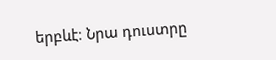երբևէ։ Նրա դուստրը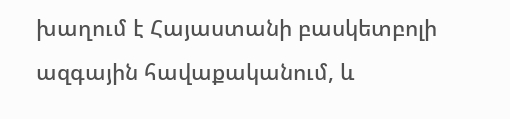խաղում է Հայաստանի բասկետբոլի ազգային հավաքականում, և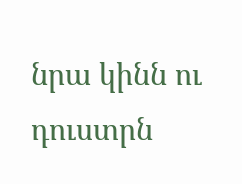նրա կինն ու դուստրն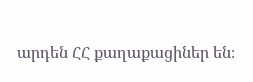արդեն ՀՀ քաղաքացիներ են։